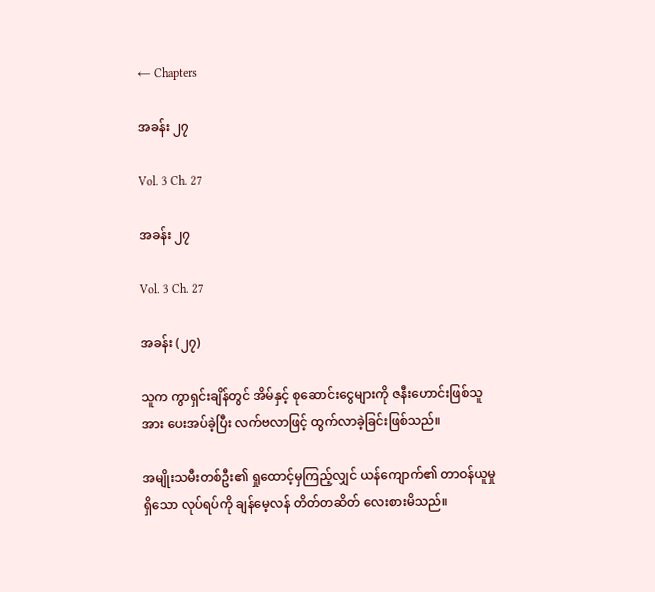← Chapters

အခန်း ၂၇

Vol. 3 Ch. 27

အခန်း ၂၇

Vol. 3 Ch. 27

အခန်း (၂၇)

သူက ကွာရှင်းချိန်တွင် အိမ်နှင့် စုဆောင်းငွေများကို ဇနီးဟောင်းဖြစ်သူအား ပေးအပ်ခဲ့ပြီး လက်ဗလာဖြင့် ထွက်လာခဲ့ခြင်းဖြစ်သည်။

အမျိုးသမီးတစ်ဦး၏ ရှုထောင့်မှကြည့်လျှင် ယန်ကျောက်၏ တာဝန်ယူမှုရှိသော လုပ်ရပ်ကို ချန်မေ့လန် တိတ်တဆိတ် လေးစားမိသည်။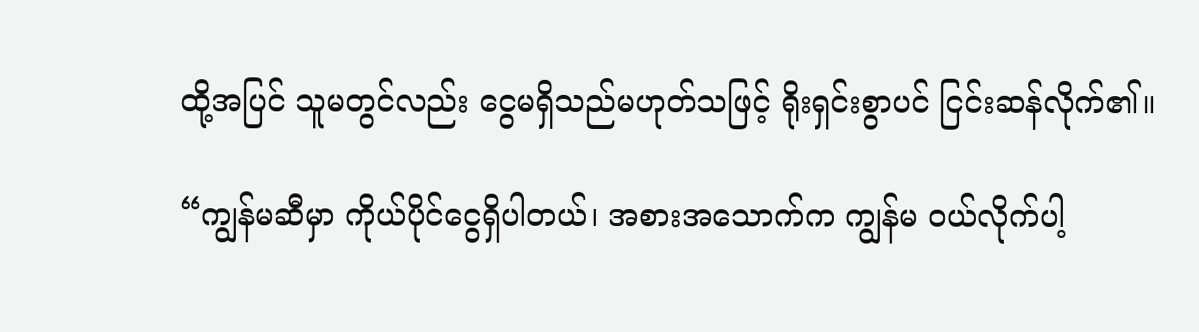ထို့အပြင် သူမတွင်လည်း ငွေမရှိသည်မဟုတ်သဖြင့် ရိုးရှင်းစွာပင် ငြင်းဆန်လိုက်၏။

“ကျွန်မဆီမှာ ကိုယ်ပိုင်ငွေရှိပါတယ်၊ အစားအသောက်က ကျွန်မ ဝယ်လိုက်ပါ့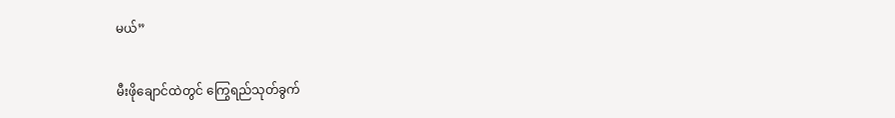မယ်”

မီးဖိုချောင်ထဲတွင် ကြွေရည်သုတ်ခွက်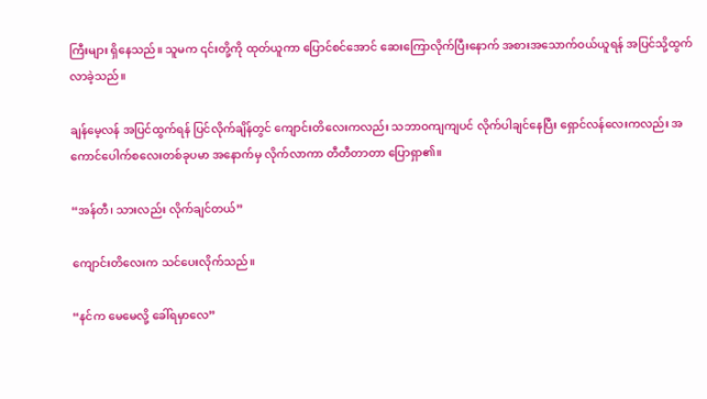ကြီးများ ရှိနေသည်။ သူမက ၎င်းတို့ကို ထုတ်ယူကာ ပြောင်စင်အောင် ဆေးကြောလိုက်ပြီးနောက် အစားအသောက်ဝယ်ယူရန် အပြင်သို့ထွက်လာခဲ့သည်။

ချန်မေ့လန် အပြင်ထွက်ရန် ပြင်လိုက်ချိန်တွင် ကျောင်းတိလေးကလည်း သဘာဝကျကျပင် လိုက်ပါချင်နေပြီး ရှောင်လန်လေးကလည်း အကောင်ပေါက်စလေးတစ်ခုပမာ အနောက်မှ လိုက်လာကာ တီတီတာတာ ပြောရှာ၏။

“အန်တီ၊ သားလည်း လိုက်ချင်တယ်”

ကျောင်းတိလေးက သင်ပေးလိုက်သည်။

“နင်က မေမေလို့ ခေါ်ရမှာလေ”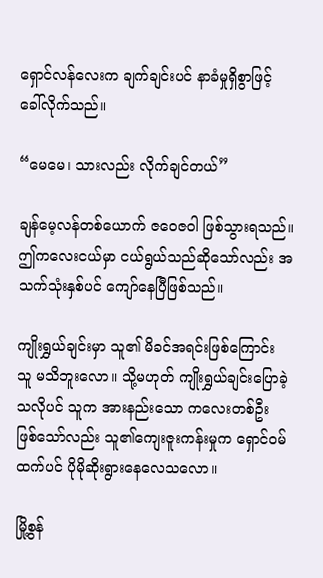ရှောင်လန်လေးက ချက်ချင်းပင် နာခံမှုရှိစွာဖြင့် ခေါ်လိုက်သည်။

“မေမေ၊ သားလည်း လိုက်ချင်တယ်”

ချန်မေ့လန်တစ်ယောက် ဇဝေဇဝါ ဖြစ်သွားရသည်။ ဤကလေးငယ်မှာ ငယ်ရွယ်သည်ဆိုသော်လည်း အသက်သုံးနှစ်ပင် ကျော်နေပြီဖြစ်သည်။

ကျိုးရွှယ်ချင်းမှာ သူ၏ မိခင်အရင်းဖြစ်ကြောင်း သူ မသိဘူးလော။ သို့မဟုတ် ကျိုးရွှယ်ချင်းပြောခဲ့သလိုပင် သူက အားနည်းသော ကလေးတစ်ဦး ဖြစ်သော်လည်း သူ၏ကျေးဇူးကန်းမှုက ရှောင်ဝမ်ထက်ပင် ပိုမိုဆိုးရွားနေလေသလော။

မြို့စွန်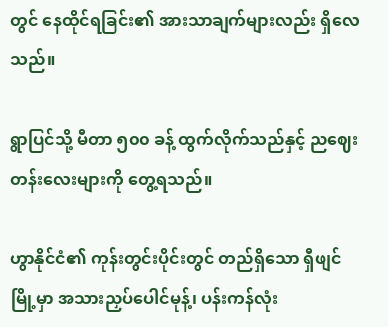တွင် နေထိုင်ရခြင်း၏ အားသာချက်များလည်း ရှိလေသည်။

ရွာပြင်သို့ မီတာ ၅၀၀ ခန့် ထွက်လိုက်သည်နှင့် ညဈေးတန်းလေးများကို တွေ့ရသည်။

ဟွာနိုင်ငံ၏ ကုန်းတွင်းပိုင်းတွင် တည်ရှိသော ရှီဖျင်မြို့မှာ အသားညှပ်ပေါင်မုန့်၊ ပန်းကန်လုံး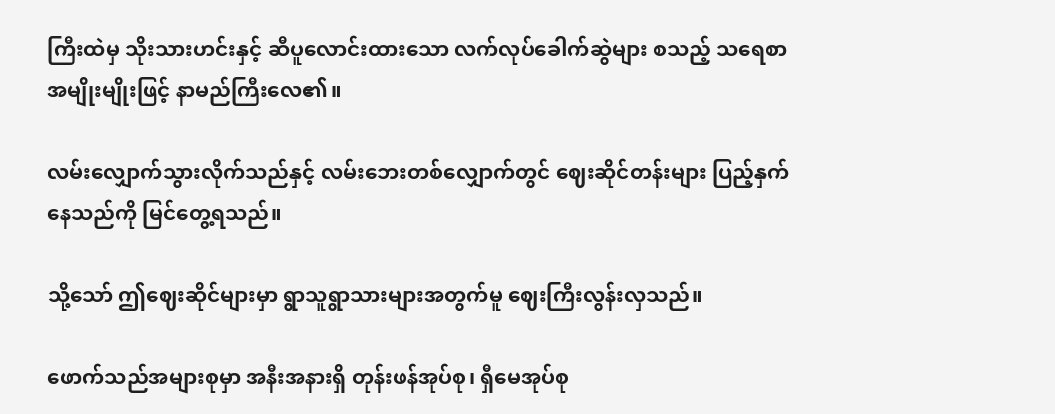ကြီးထဲမှ သိုးသားဟင်းနှင့် ဆီပူလောင်းထားသော လက်လုပ်ခေါက်ဆွဲများ စသည့် သရေစာအမျိုးမျိုးဖြင့် နာမည်ကြီးလေ၏။

လမ်းလျှောက်သွားလိုက်သည်နှင့် လမ်းဘေးတစ်လျှောက်တွင် ဈေးဆိုင်တန်းများ ပြည့်နှက်နေသည်ကို မြင်တွေ့ရသည်။

သို့သော် ဤဈေးဆိုင်များမှာ ရွာသူရွာသားများအတွက်မူ ဈေးကြီးလွန်းလှသည်။

ဖောက်သည်အများစုမှာ အနီးအနားရှိ တုန်းဖန်အုပ်စု၊ ရှီမေအုပ်စု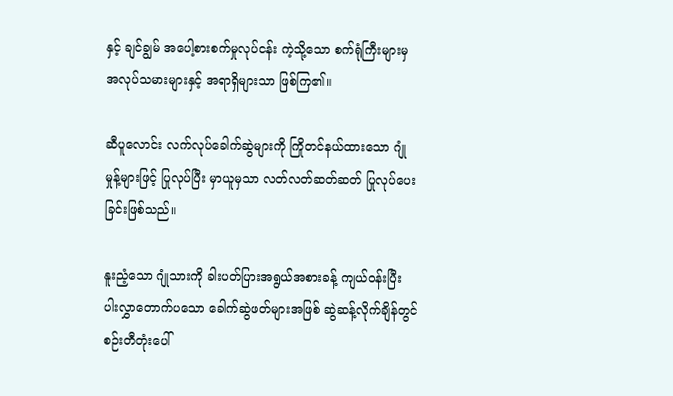နှင့် ချင်ချွမ် အပေါ့စားစက်မှုလုပ်ငန်း ကဲ့သို့သော စက်ရုံကြီးများမှ အလုပ်သမားများနှင့် အရာရှိများသာ ဖြစ်ကြ၏။

ဆီပူလောင်း လက်လုပ်ခေါက်ဆွဲများကို ကြိုတင်နယ်ထားသော ဂျုံမှုန့်များဖြင့် ပြုလုပ်ပြီး မှာယူမှသာ လတ်လတ်ဆတ်ဆတ် ပြုလုပ်ပေးခြင်းဖြစ်သည်။

နူးညံ့သော ဂျုံသားကို ခါးပတ်ပြားအရွယ်အစားခန့် ကျယ်ဝန်းပြီး ပါးလွှာတောက်ပသော ခေါက်ဆွဲဖတ်များအဖြစ် ဆွဲဆန့်လိုက်ချိန်တွင် စဉ်းတီတုံးပေါ်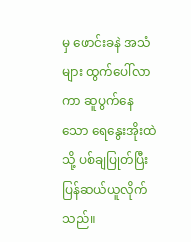မှ ဖောင်းခနဲ အသံများ ထွက်ပေါ်လာကာ ဆူပွက်နေသော ရေနွေးအိုးထဲသို့ ပစ်ချပြုတ်ပြီး ပြန်ဆယ်ယူလိုက်သည်။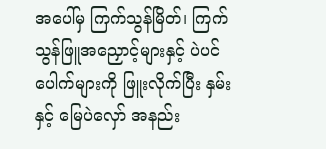အပေါ်မှ ကြက်သွန်မြိတ်၊ ကြက်သွန်ဖြူအညှောင့်များနှင့် ပဲပင်ပေါက်များကို ဖြူးလိုက်ပြီး နှမ်းနှင့် မြေပဲလှော် အနည်း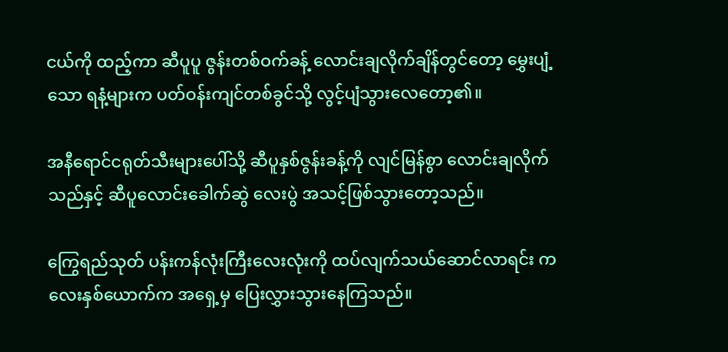ငယ်ကို ထည့်ကာ ဆီပူပူ ဇွန်းတစ်ဝက်ခန့် လောင်းချလိုက်ချိန်တွင်တော့ မွှေးပျံ့သော ရနံ့များက ပတ်ဝန်းကျင်တစ်ခွင်သို့ လွင့်ပျံသွားလေတော့၏။

အနီရောင်ငရုတ်သီးများပေါ်သို့ ဆီပူနှစ်ဇွန်းခန့်ကို လျင်မြန်စွာ လောင်းချလိုက်သည်နှင့် ဆီပူလောင်းခေါက်ဆွဲ လေးပွဲ အသင့်ဖြစ်သွားတော့သည်။

ကြွေရည်သုတ် ပန်းကန်လုံးကြီးလေးလုံးကို ထပ်လျက်သယ်ဆောင်လာရင်း ကလေးနှစ်ယောက်က အရှေ့မှ ပြေးလွှားသွားနေကြသည်။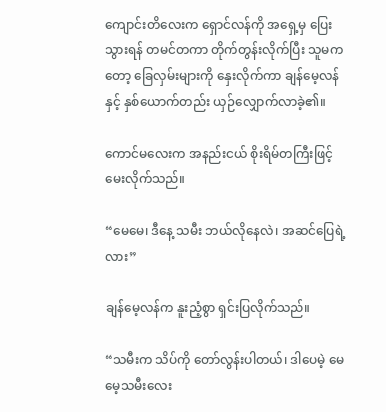ကျောင်းတိလေးက ရှောင်လန်ကို အရှေ့မှ ပြေးသွားရန် တမင်တကာ တိုက်တွန်းလိုက်ပြီး သူမကတော့ ခြေလှမ်းများကို နှေးလိုက်ကာ ချန်မေ့လန်နှင့် နှစ်ယောက်တည်း ယှဉ်လျှောက်လာခဲ့၏။

ကောင်မလေးက အနည်းငယ် စိုးရိမ်တကြီးဖြင့် မေးလိုက်သည်။

“မေမေ၊ ဒီနေ့ သမီး ဘယ်လိုနေလဲ၊ အဆင်ပြေရဲ့လား”

ချန်မေ့လန်က နူးညံ့စွာ ရှင်းပြလိုက်သည်။

“သမီးက သိပ်ကို တော်လွန်းပါတယ်၊ ဒါပေမဲ့ မေမေ့သမီးလေး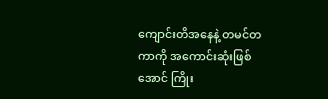ကျောင်းတိအနေနဲ့ တမင်တကာကို အကောင်းဆုံးဖြစ်အောင် ကြိုး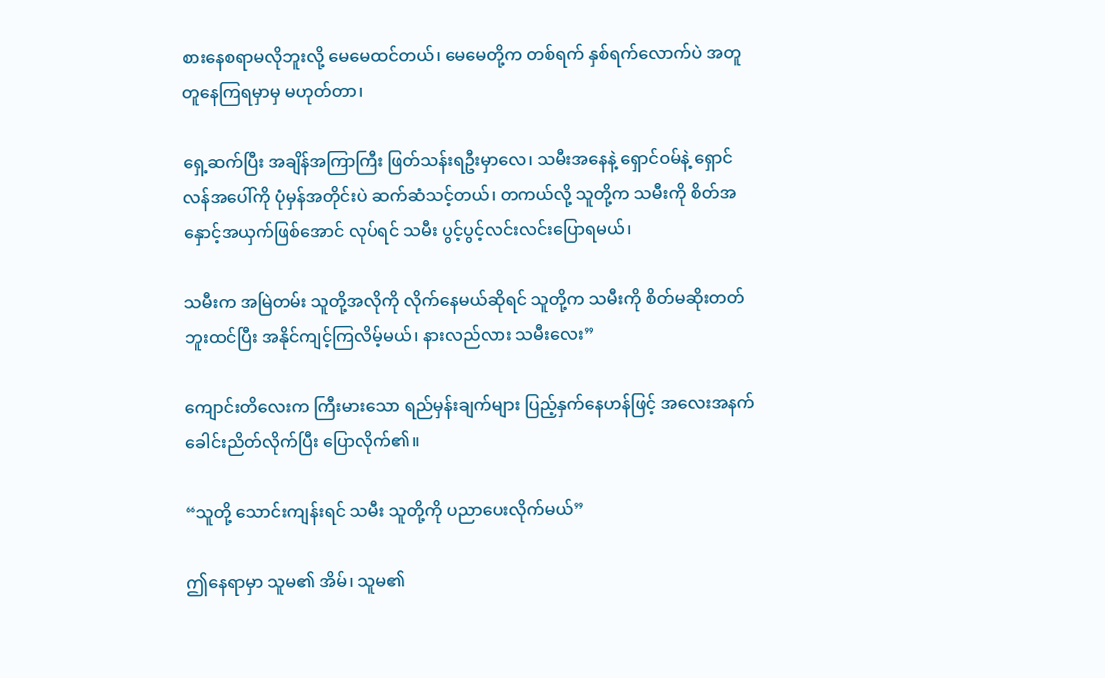စားနေစရာမလိုဘူးလို့ မေမေထင်တယ်၊ မေမေတို့က တစ်ရက် နှစ်ရက်လောက်ပဲ အတူတူနေကြရမှာမှ မဟုတ်တာ၊

ရှေ့ဆက်ပြီး အချိန်အကြာကြီး ဖြတ်သန်းရဦးမှာလေ၊ သမီးအနေနဲ့ ရှောင်ဝမ်နဲ့ ရှောင်လန်အပေါ်ကို ပုံမှန်အတိုင်းပဲ ဆက်ဆံသင့်တယ်၊ တကယ်လို့ သူတို့က သမီးကို စိတ်အနှောင့်အယှက်ဖြစ်အောင် လုပ်ရင် သမီး ပွင့်ပွင့်လင်းလင်းပြောရမယ်၊

သမီးက အမြဲတမ်း သူတို့အလိုကို လိုက်နေမယ်ဆိုရင် သူတို့က သမီးကို စိတ်မဆိုးတတ်ဘူးထင်ပြီး အနိုင်ကျင့်ကြလိမ့်မယ်၊ နားလည်လား သမီးလေး”

ကျောင်းတိလေးက ကြီးမားသော ရည်မှန်းချက်များ ပြည့်နှက်နေဟန်ဖြင့် အလေးအနက် ခေါင်းညိတ်လိုက်ပြီး ပြောလိုက်၏။

“သူတို့ သောင်းကျန်းရင် သမီး သူတို့ကို ပညာပေးလိုက်မယ်”

ဤနေရာမှာ သူမ၏ အိမ်၊ သူမ၏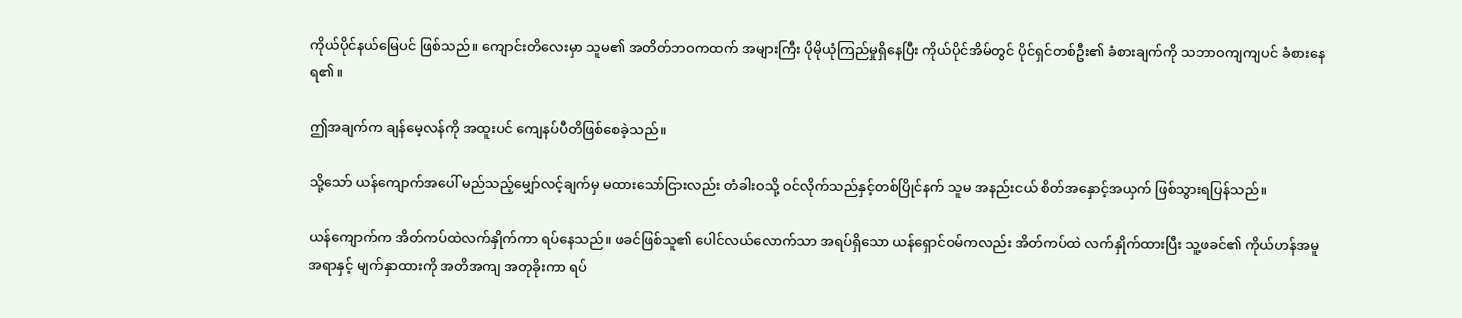ကိုယ်ပိုင်နယ်မြေပင် ဖြစ်သည်။ ကျောင်းတိလေးမှာ သူမ၏ အတိတ်ဘဝကထက် အများကြီး ပိုမိုယုံကြည်မှုရှိနေပြီး ကိုယ်ပိုင်အိမ်တွင် ပိုင်ရှင်တစ်ဦး၏ ခံစားချက်ကို သဘာဝကျကျပင် ခံစားနေရ၏။

ဤအချက်က ချန်မေ့လန်ကို အထူးပင် ကျေနပ်ပီတိဖြစ်စေခဲ့သည်။

သို့သော် ယန်ကျောက်အပေါ် မည်သည့်မျှော်လင့်ချက်မှ မထားသော်ငြားလည်း တံခါးဝသို့ ဝင်လိုက်သည်နှင့်တစ်ပြိုင်နက် သူမ အနည်းငယ် စိတ်အနှောင့်အယှက် ဖြစ်သွားရပြန်သည်။

ယန်ကျောက်က အိတ်ကပ်ထဲလက်နှိုက်ကာ ရပ်နေသည်။ ဖခင်ဖြစ်သူ၏ ပေါင်လယ်လောက်သာ အရပ်ရှိသော ယန်ရှောင်ဝမ်ကလည်း အိတ်ကပ်ထဲ လက်နှိုက်ထားပြီး သူ့ဖခင်၏ ကိုယ်ဟန်အမူအရာနှင့် မျက်နှာထားကို အတိအကျ အတုခိုးကာ ရပ်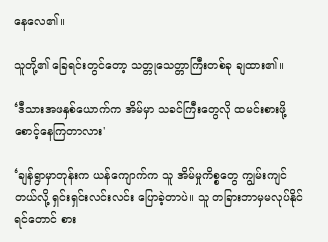နေလေ၏။

သူတို့၏ ခြေရင်းတွင်တော့ သတ္တုသေတ္တာကြီးတစ်ခု ချထား၏။

‘ဒီသားအဖနှစ်ယောက်က အိမ်မှာ သခင်ကြီးတွေလို ထမင်းစားဖို့ စောင့်နေကြတာလား'

‘ချန်ရွာမှာတုန်းက ယန်ကျောက်က သူ အိမ်မှုကိစ္စတွေ ကျွမ်းကျင်တယ်လို့ ရှင်းရှင်းလင်းလင်း ပြောခဲ့တာပဲ။ သူ တခြားဘာမှမလုပ်နိုင်ရင်တောင် စား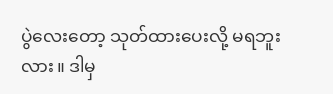ပွဲလေးတော့ သုတ်ထားပေးလို့ မရဘူးလား။ ဒါမှ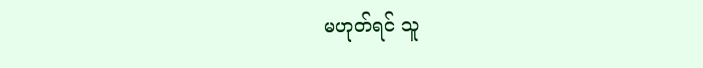မဟုတ်ရင် သူ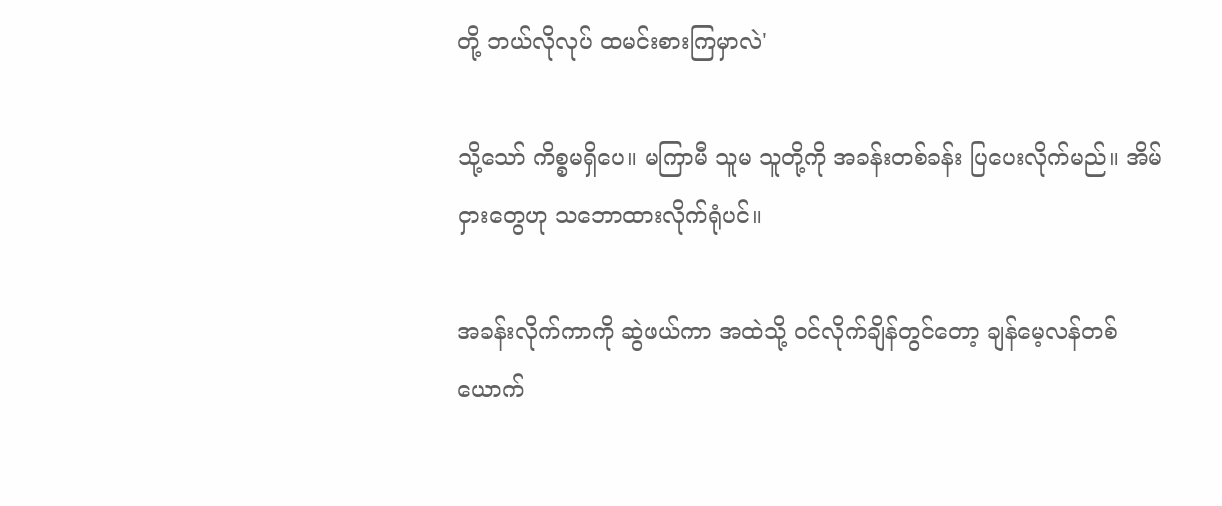တို့ ဘယ်လိုလုပ် ထမင်းစားကြမှာလဲ'

သို့သော် ကိစ္စမရှိပေ။ မကြာမီ သူမ သူတို့ကို အခန်းတစ်ခန်း ပြပေးလိုက်မည်။ အိမ်ငှားတွေဟု သဘောထားလိုက်ရုံပင်။

အခန်းလိုက်ကာကို ဆွဲဖယ်ကာ အထဲသို့ ဝင်လိုက်ချိန်တွင်တော့ ချန်မေ့လန်တစ်ယောက်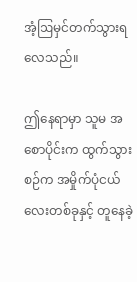အံ့ဩမှင်တက်သွားရလေသည်။

ဤနေရာမှာ သူမ အစောပိုင်းက ထွက်သွားစဉ်က အမှိုက်ပုံငယ်လေးတစ်ခုနှင့် တူနေခဲ့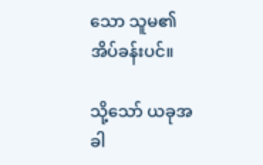သော သူမ၏ အိပ်ခန်းပင်။

သို့သော် ယခုအခါ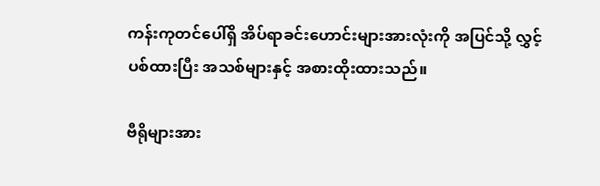ကန်းကုတင်ပေါ်ရှိ အိပ်ရာခင်းဟောင်းများအားလုံးကို အပြင်သို့ လွှင့်ပစ်ထားပြီး အသစ်များနှင့် အစားထိုးထားသည်။

ဗီရိုများအား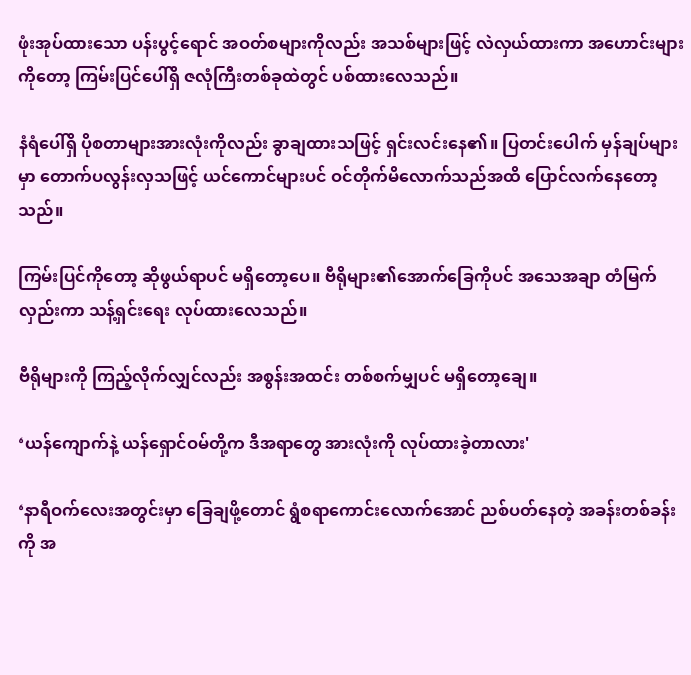ဖုံးအုပ်ထားသော ပန်းပွင့်ရောင် အဝတ်စများကိုလည်း အသစ်များဖြင့် လဲလှယ်ထားကာ အဟောင်းများကိုတော့ ကြမ်းပြင်ပေါ်ရှိ ဇလုံကြီးတစ်ခုထဲတွင် ပစ်ထားလေသည်။

နံရံပေါ်ရှိ ပိုစတာများအားလုံးကိုလည်း ခွာချထားသဖြင့် ရှင်းလင်းနေ၏။ ပြတင်းပေါက် မှန်ချပ်များမှာ တောက်ပလွန်းလှသဖြင့် ယင်ကောင်များပင် ဝင်တိုက်မိလောက်သည်အထိ ပြောင်လက်နေတော့သည်။

ကြမ်းပြင်ကိုတော့ ဆိုဖွယ်ရာပင် မရှိတော့ပေ။ ဗီရိုများ၏အောက်ခြေကိုပင် အသေအချာ တံမြက်လှည်းကာ သန့်ရှင်းရေး လုပ်ထားလေသည်။

ဗီရိုများကို ကြည့်လိုက်လျှင်လည်း အစွန်းအထင်း တစ်စက်မျှပင် မရှိတော့ချေ။

‘ယန်ကျောက်နဲ့ ယန်ရှောင်ဝမ်တို့က ဒီအရာတွေ အားလုံးကို လုပ်ထားခဲ့တာလား'

‘နာရီဝက်လေးအတွင်းမှာ ခြေချဖို့တောင် ရွံစရာကောင်းလောက်အောင် ညစ်ပတ်နေတဲ့ အခန်းတစ်ခန်းကို အ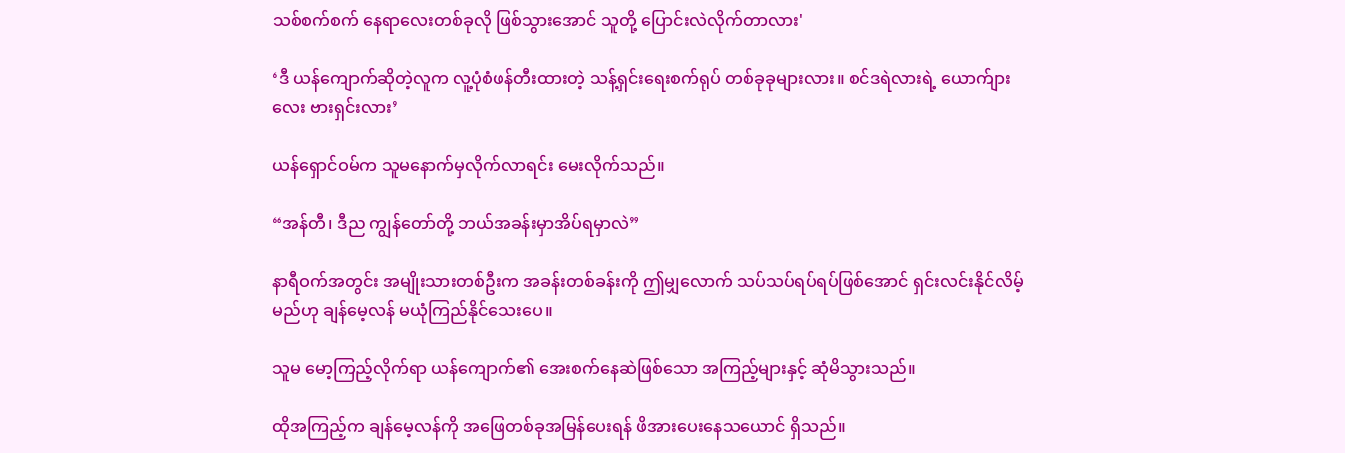သစ်စက်စက် နေရာလေးတစ်ခုလို ဖြစ်သွားအောင် သူတို့ ပြောင်းလဲလိုက်တာလား'

‘ဒီ ယန်ကျောက်ဆိုတဲ့လူက လူ့ပုံစံဖန်တီးထားတဲ့ သန့်ရှင်းရေးစက်ရုပ် တစ်ခုခုများလား။ စင်ဒရဲလားရဲ့ ယောက်ျားလေး ဗားရှင်းလား’

ယန်ရှောင်ဝမ်က သူမနောက်မှလိုက်လာရင်း မေးလိုက်သည်။

“အန်တီ၊ ဒီည ကျွန်တော်တို့ ဘယ်အခန်းမှာအိပ်ရမှာလဲ”

နာရီဝက်အတွင်း အမျိုးသားတစ်ဦးက အခန်းတစ်ခန်းကို ဤမျှလောက် သပ်သပ်ရပ်ရပ်ဖြစ်အောင် ရှင်းလင်းနိုင်လိမ့်မည်ဟု ချန်မေ့လန် မယုံကြည်နိုင်သေးပေ။

သူမ မော့ကြည့်လိုက်ရာ ယန်ကျောက်၏ အေးစက်နေဆဲဖြစ်သော အကြည့်များနှင့် ဆုံမိသွားသည်။

ထိုအကြည့်က ချန်မေ့လန်ကို အဖြေတစ်ခုအမြန်ပေးရန် ဖိအားပေးနေသယောင် ရှိသည်။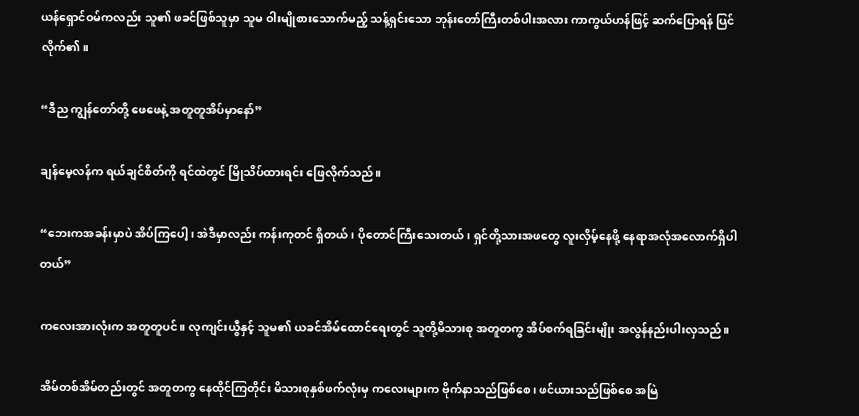ယန်ရှောင်ဝမ်ကလည်း သူ၏ ဖခင်ဖြစ်သူမှာ သူမ ဝါးမျိုစားသောက်မည့် သန့်ရှင်းသော ဘုန်းတော်ကြီးတစ်ပါးအလား ကာကွယ်ဟန်ဖြင့် ဆက်ပြောရန် ပြင်လိုက်၏။

“ဒီည ကျွန်တော်တို့ ဖေဖေနဲ့ အတူတူအိပ်မှာနော်”

ချန်မေ့လန်က ရယ်ချင်စိတ်ကို ရင်ထဲတွင် မြိုသိပ်ထားရင်း ဖြေလိုက်သည်။

“ဘေးကအခန်းမှာပဲ အိပ်ကြပေါ့၊ အဲဒီမှာလည်း ကန်းကုတင် ရှိတယ်၊ ပိုတောင်ကြီးသေးတယ်၊ ရှင်တို့သားအဖတွေ လူးလှိမ့်နေဖို့ နေရာအလုံအလောက်ရှိပါတယ်”

ကလေးအားလုံးက အတူတူပင်။ လုကျင်းယွီနှင့် သူမ၏ ယခင်အိမ်ထောင်ရေးတွင် သူတို့မိသားစု အတူတကွ အိပ်စက်ရခြင်းမျိုး အလွန်နည်းပါးလှသည်။

အိမ်တစ်အိမ်တည်းတွင် အတူတကွ နေထိုင်ကြတိုင်း မိသားစုနှစ်ဖက်လုံးမှ ကလေးများက ဗိုက်နာသည်ဖြစ်စေ၊ ဖင်ယားသည်ဖြစ်စေ အမြဲ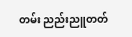တမ်း ညည်းညူတတ်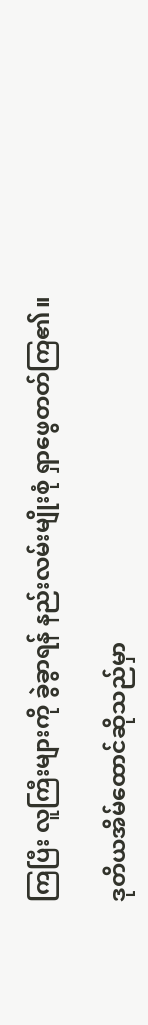ကြပြီး လူကြီးများကို ခွဲခွာရန် နည်းလမ်းမျိုးစုံ ရှာဖွေတတ်ကြ၏။

ဒုတိယအိမ်ထောင်ဆိုသည်မှာ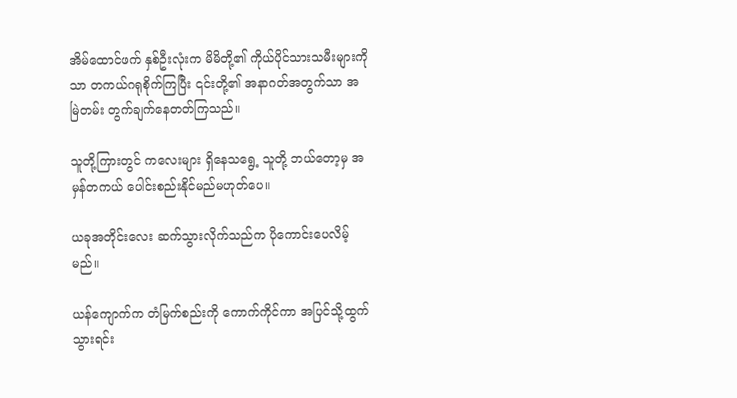အိမ်ထောင်ဖက် နှစ်ဦးလုံးက မိမိတို့၏ ကိုယ်ပိုင်သားသမီးများကိုသာ တကယ်ဂရုစိုက်ကြပြီး ၎င်းတို့၏ အနာဂတ်အတွက်သာ အမြဲတမ်း တွက်ချက်နေတတ်ကြသည်။

သူတို့ကြားတွင် ကလေးများ ရှိနေသရွေ့ သူတို့ ဘယ်တော့မှ အမှန်တကယ် ပေါင်းစည်းနိုင်မည်မဟုတ်ပေ။

ယခုအတိုင်းလေး ဆက်သွားလိုက်သည်က ပိုကောင်းပေလိမ့်မည်။

ယန်ကျောက်က တံမြက်စည်းကို ကောက်ကိုင်ကာ အပြင်သို့ထွက်သွားရင်း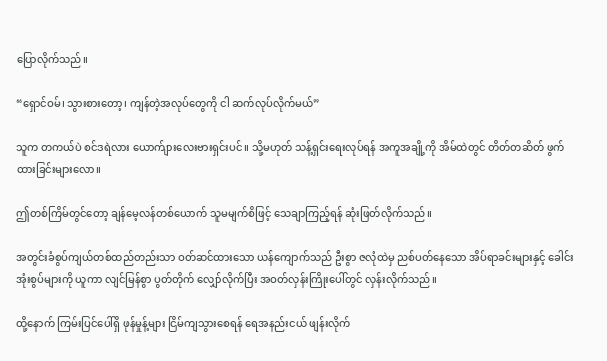ပြောလိုက်သည်။

“ရှောင်ဝမ်၊ သွားစားတော့၊ ကျန်တဲ့အလုပ်တွေကို ငါ ဆက်လုပ်လိုက်မယ်”

သူက တကယ်ပဲ စင်ဒရဲလား ယောက်ျားလေးဗားရှင်းပင်။ သို့မဟုတ် သန့်ရှင်းရေးလုပ်ရန် အကူအချို့ကို အိမ်ထဲတွင် တိတ်တဆိတ် ဖွက်ထားခြင်းများလော။

ဤတစ်ကြိမ်တွင်တော့ ချန်မေ့လန်တစ်ယောက် သူမမျက်စိဖြင့် သေချာကြည့်ရန် ဆုံးဖြတ်လိုက်သည်။

အတွင်းခံစွပ်ကျယ်တစ်ထည်တည်းသာ ဝတ်ဆင်ထားသော ယန်ကျောက်သည် ဦးစွာ ဇလုံထဲမှ ညစ်ပတ်နေသော အိပ်ရာခင်းများနှင့် ခေါင်းအုံးစွပ်များကို ယူကာ လျင်မြန်စွာ ပွတ်တိုက် လျှော်လိုက်ပြီး အဝတ်လှန်းကြိုးပေါ်တွင် လှန်းလိုက်သည်။

ထို့နောက် ကြမ်းပြင်ပေါ်ရှိ ဖုန်မှုန့်များ ငြိမ်ကျသွားစေရန် ရေအနည်းငယ် ဖျန်းလိုက်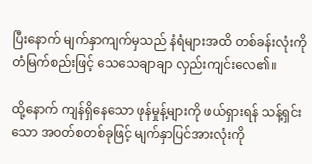ပြီးနောက် မျက်နှာကျက်မှသည် နံရံများအထိ တစ်ခန်းလုံးကို တံမြက်စည်းဖြင့် သေသေချာချာ လှည်းကျင်းလေ၏။

ထို့နောက် ကျန်ရှိနေသော ဖုန်မှုန့်များကို ဖယ်ရှားရန် သန့်ရှင်းသော အဝတ်စတစ်ခုဖြင့် မျက်နှာပြင်အားလုံးကို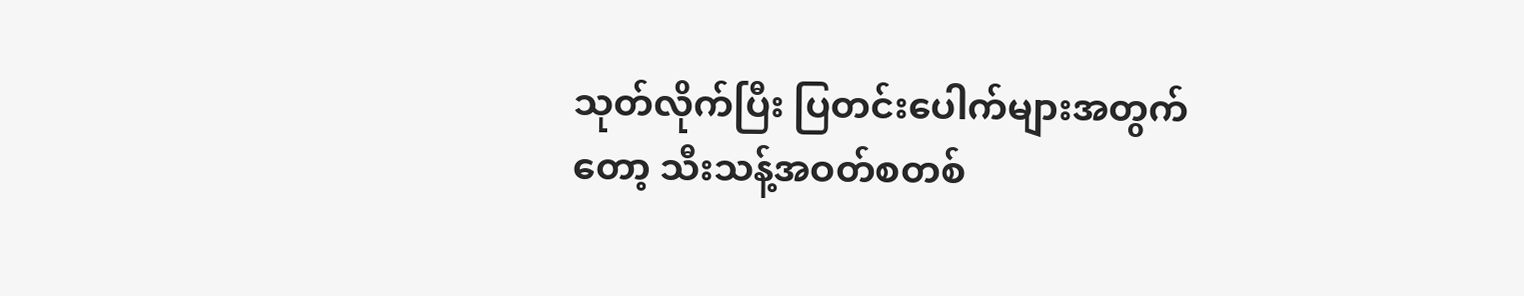သုတ်လိုက်ပြီး ပြတင်းပေါက်များအတွက်တော့ သီးသန့်အဝတ်စတစ်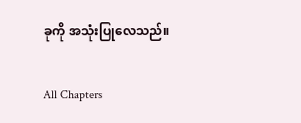ခုကို အသုံးပြုလေသည်။

All Chapters